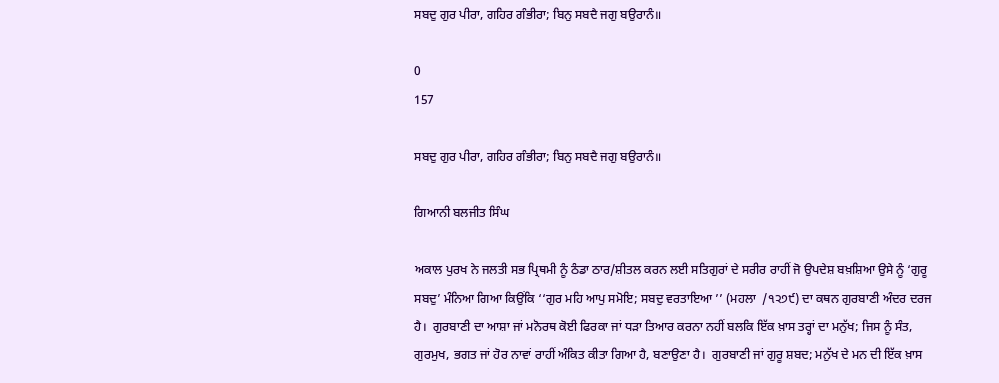ਸਬਦੁ ਗੁਰ ਪੀਰਾ, ਗਹਿਰ ਗੰਭੀਰਾ; ਬਿਨੁ ਸਬਦੈ ਜਗੁ ਬਉਰਾਨੰ॥

0
157

ਸਬਦੁ ਗੁਰ ਪੀਰਾ, ਗਹਿਰ ਗੰਭੀਰਾ; ਬਿਨੁ ਸਬਦੈ ਜਗੁ ਬਉਰਾਨੰ॥

ਗਿਆਨੀ ਬਲਜੀਤ ਸਿੰਘ

ਅਕਾਲ ਪੁਰਖ ਨੇ ਜਲਤੀ ਸਭ ਪ੍ਰਿਥਮੀ ਨੂੰ ਠੰਡਾ ਠਾਰ/ਸ਼ੀਤਲ ਕਰਨ ਲਈ ਸਤਿਗੁਰਾਂ ਦੇ ਸਰੀਰ ਰਾਹੀਂ ਜੋ ਉਪਦੇਸ਼ ਬਖ਼ਸ਼ਿਆ ਉਸੇ ਨੂੰ ‘ਗੁਰੂ ਸਬਦੁ’ ਮੰਨਿਆ ਗਿਆ ਕਿਉਂਕਿ ‘‘ਗੁਰ ਮਹਿ ਆਪੁ ਸਮੋਇ; ਸਬਦੁ ਵਰਤਾਇਆ ’’ (ਮਹਲਾ  /੧੨੭੯) ਦਾ ਕਥਨ ਗੁਰਬਾਣੀ ਅੰਦਰ ਦਰਜ ਹੈ।  ਗੁਰਬਾਣੀ ਦਾ ਆਸ਼ਾ ਜਾਂ ਮਨੋਰਥ ਕੋਈ ਫਿਰਕਾ ਜਾਂ ਧੜਾ ਤਿਆਰ ਕਰਨਾ ਨਹੀਂ ਬਲਕਿ ਇੱਕ ਖ਼ਾਸ ਤਰ੍ਹਾਂ ਦਾ ਮਨੁੱਖ; ਜਿਸ ਨੂੰ ਸੰਤ, ਗੁਰਮੁਖ, ਭਗਤ ਜਾਂ ਹੋਰ ਨਾਵਾਂ ਰਾਹੀਂ ਅੰਕਿਤ ਕੀਤਾ ਗਿਆ ਹੈ, ਬਣਾਉਣਾ ਹੈ।  ਗੁਰਬਾਣੀ ਜਾਂ ਗੁਰੂ ਸ਼ਬਦ; ਮਨੁੱਖ ਦੇ ਮਨ ਦੀ ਇੱਕ ਖ਼ਾਸ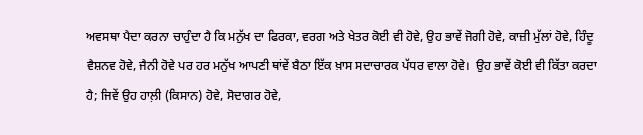ਅਵਸਥਾ ਪੈਦਾ ਕਰਨਾ ਚਾਹੁੰਦਾ ਹੈ ਕਿ ਮਨੁੱਖ ਦਾ ਫਿਰਕਾ, ਵਰਗ ਅਤੇ ਖੇਤਰ ਕੋਈ ਵੀ ਹੋਵੇ, ਉਹ ਭਾਵੇਂ ਜੋਗੀ ਹੋਵੇ, ਕਾਜ਼ੀ ਮੁੱਲਾਂ ਹੋਵੇ, ਹਿੰਦੂ ਵੈਸ਼ਨਵ ਹੋਵੇ, ਜੈਨੀ ਹੋਵੇ ਪਰ ਹਰ ਮਨੁੱਖ ਆਪਣੀ ਥਾਂਵੇਂ ਬੈਠਾ ਇੱਕ ਖ਼ਾਸ ਸਦਾਚਾਰਕ ਪੱਧਰ ਵਾਲਾ ਹੋਵੇ।  ਉਹ ਭਾਵੇਂ ਕੋਈ ਵੀ ਕਿੱਤਾ ਕਰਦਾ ਹੈ; ਜਿਵੇਂ ਉਹ ਹਾਲ਼ੀ (ਕਿਸਾਨ) ਹੋਵੇ, ਸੋਦਾਗਰ ਹੋਵੇ,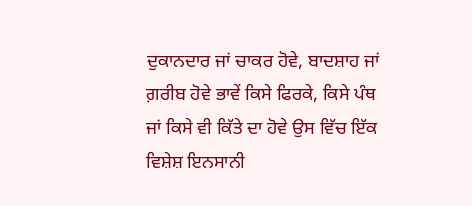ਦੁਕਾਨਦਾਰ ਜਾਂ ਚਾਕਰ ਹੋਵੇ, ਬਾਦਸ਼ਾਹ ਜਾਂ ਗ਼ਰੀਬ ਹੋਵੇ ਭਾਵੇਂ ਕਿਸੇ ਫਿਰਕੇ, ਕਿਸੇ ਪੰਥ ਜਾਂ ਕਿਸੇ ਵੀ ਕਿੱਤੇ ਦਾ ਹੋਵੇ ਉਸ ਵਿੱਚ ਇੱਕ ਵਿਸ਼ੇਸ਼ ਇਨਸਾਨੀ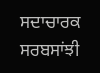ਸਦਾਚਾਰਕ ਸਰਬਸਾਂਝੀ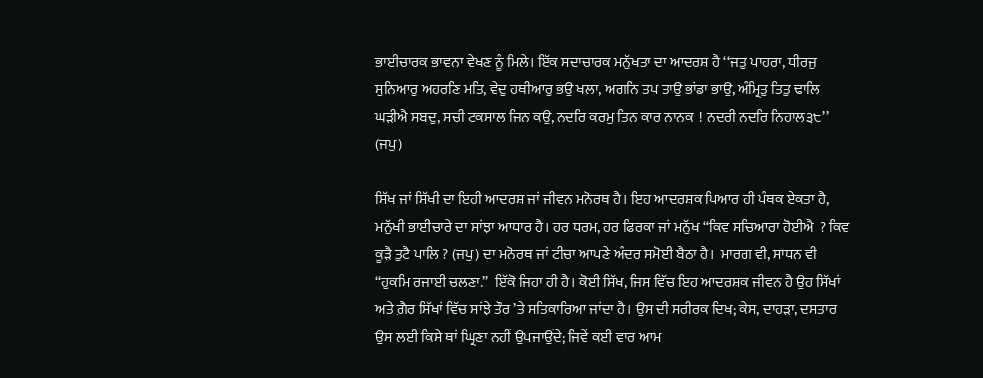ਭਾਈਚਾਰਕ ਭਾਵਨਾ ਵੇਖਣ ਨੂੰ ਮਿਲੇ। ਇੱਕ ਸਦਾਚਾਰਕ ਮਨੁੱਖਤਾ ਦਾ ਆਦਰਸ਼ ਹੈ ‘‘ਜਤੁ ਪਾਹਰਾ, ਧੀਰਜੁ ਸੁਨਿਆਰੁ ਅਹਰਣਿ ਮਤਿ, ਵੇਦੁ ਹਥੀਆਰੁ ਭਉ ਖਲਾ, ਅਗਨਿ ਤਪ ਤਾਉ ਭਾਂਡਾ ਭਾਉ, ਅੰਮ੍ਰਿਤੁ ਤਿਤੁ ਢਾਲਿ ਘੜੀਐ ਸਬਦੁ, ਸਚੀ ਟਕਸਾਲ ਜਿਨ ਕਉ, ਨਦਰਿ ਕਰਮੁ ਤਿਨ ਕਾਰ ਨਾਨਕ  ! ਨਦਰੀ ਨਦਰਿ ਨਿਹਾਲ੩੮’’ (ਜਪੁ)

ਸਿੱਖ ਜਾਂ ਸਿੱਖੀ ਦਾ ਇਹੀ ਆਦਰਸ਼ ਜਾਂ ਜੀਵਨ ਮਨੋਰਥ ਹੈ। ਇਹ ਆਦਰਸ਼ਕ ਪਿਆਰ ਹੀ ਪੰਥਕ ਏਕਤਾ ਹੈ, ਮਨੁੱਖੀ ਭਾਈਚਾਰੇ ਦਾ ਸਾਂਝਾ ਆਧਾਰ ਹੈ। ਹਰ ਧਰਮ, ਹਰ ਫਿਰਕਾ ਜਾਂ ਮਨੁੱਖ ‘‘ਕਿਵ ਸਚਿਆਰਾ ਹੋਈਐ  ? ਕਿਵ ਕੂੜੈ ਤੁਟੈ ਪਾਲਿ ? (ਜਪੁ) ਦਾ ਮਨੋਰਥ ਜਾਂ ਟੀਚਾ ਆਪਣੇ ਅੰਦਰ ਸਮੋਈ ਬੈਠਾ ਹੈ।  ਮਾਰਗ ਵੀ, ਸਾਧਨ ਵੀ ‘‘ਹੁਕਮਿ ਰਜਾਈ ਚਲਣਾ.’’  ਇੱਕੋ ਜਿਹਾ ਹੀ ਹੈ। ਕੋਈ ਸਿੱਖ, ਜਿਸ ਵਿੱਚ ਇਹ ਆਦਰਸ਼ਕ ਜੀਵਨ ਹੈ ਉਹ ਸਿੱਖਾਂ ਅਤੇ ਗ਼ੈਰ ਸਿੱਖਾਂ ਵਿੱਚ ਸਾਂਝੇ ਤੌਰ ’ਤੇ ਸਤਿਕਾਰਿਆ ਜਾਂਦਾ ਹੈ। ਉਸ ਦੀ ਸਰੀਰਕ ਦਿਖ; ਕੇਸ, ਦਾਹੜਾ, ਦਸਤਾਰ ਉਸ ਲਈ ਕਿਸੇ ਥਾਂ ਘ੍ਰਿਣਾ ਨਹੀਂ ਉਪਜਾਉਂਦੇ; ਜਿਵੇਂ ਕਈ ਵਾਰ ਆਮ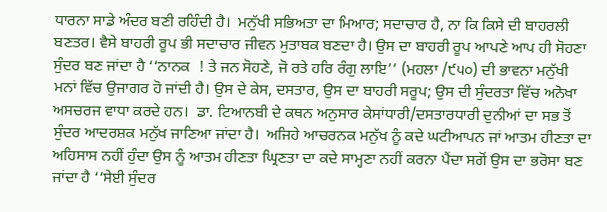ਧਾਰਨਾ ਸਾਡੇ ਅੰਦਰ ਬਣੀ ਰਹਿੰਦੀ ਹੈ।  ਮਨੁੱਖੀ ਸਭਿਅਤਾ ਦਾ ਮਿਆਰ; ਸਦਾਚਾਰ ਹੈ, ਨਾ ਕਿ ਕਿਸੇ ਦੀ ਬਾਹਰਲੀ ਬਣਤਰ। ਵੈਸੇ ਬਾਹਰੀ ਰੂਪ ਭੀ ਸਦਾਚਾਰ ਜੀਵਨ ਮੁਤਾਬਕ ਬਣਦਾ ਹੈ। ਉਸ ਦਾ ਬਾਹਰੀ ਰੂਪ ਆਪਣੇ ਆਪ ਹੀ ਸੋਹਣਾ ਸੁੰਦਰ ਬਣ ਜਾਂਦਾ ਹੈ ‘‘ਨਾਨਕ  ! ਤੇ ਜਨ ਸੋਹਣੇ, ਜੋ ਰਤੇ ਹਰਿ ਰੰਗੁ ਲਾਇ’’ (ਮਹਲਾ /੯੫੦) ਦੀ ਭਾਵਨਾ ਮਨੁੱਖੀ ਮਨਾਂ ਵਿੱਚ ਉਜਾਗਰ ਹੋ ਜਾਂਦੀ ਹੈ। ਉਸ ਦੇ ਕੇਸ, ਦਸਤਾਰ, ਉਸ ਦਾ ਬਾਹਰੀ ਸਰੂਪ; ਉਸ ਦੀ ਸੁੰਦਰਤਾ ਵਿੱਚ ਅਨੋਖਾ ਅਸਚਰਜ ਵਾਧਾ ਕਰਦੇ ਹਨ।  ਡਾ. ਟਿਆਨਬੀ ਦੇ ਕਥਨ ਅਨੁਸਾਰ ਕੇਸਾਂਧਾਰੀ/ਦਸਤਾਰਧਾਰੀ ਦੁਨੀਆਂ ਦਾ ਸਭ ਤੋਂ ਸੁੰਦਰ ਆਦਰਸ਼ਕ ਮਨੁੱਖ ਜਾਣਿਆ ਜਾਂਦਾ ਹੈ।  ਅਜਿਹੇ ਆਚਰਨਕ ਮਨੁੱਖ ਨੂੰ ਕਦੇ ਘਟੀਆਪਨ ਜਾਂ ਆਤਮ ਹੀਣਤਾ ਦਾ ਅਹਿਸਾਸ ਨਹੀਂ ਹੁੰਦਾ ਉਸ ਨੂੰ ਆਤਮ ਹੀਣਤਾ ਘ੍ਰਿਣਤਾ ਦਾ ਕਦੇ ਸਾਮ੍ਹਣਾ ਨਹੀਂ ਕਰਨਾ ਪੈਂਦਾ ਸਗੋਂ ਉਸ ਦਾ ਭਰੋਸਾ ਬਣ ਜਾਂਦਾ ਹੈ ‘‘ਸੇਈ ਸੁੰਦਰ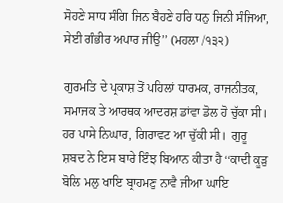ਸੋਹਣੇ ਸਾਧ ਸੰਗਿ ਜਿਨ ਬੈਹਣੇ ਹਰਿ ਧਨੁ ਜਿਨੀ ਸੰਜਿਆ, ਸੇਈ ਗੰਭੀਰ ਅਪਾਰ ਜੀਉ’’ (ਮਹਲਾ /੧੩੨)

ਗੁਰਮਤਿ ਦੇ ਪ੍ਰਕਾਸ਼ ਤੋਂ ਪਹਿਲਾਂ ਧਾਰਮਕ, ਰਾਜਨੀਤਕ, ਸਮਾਜਕ ਤੇ ਆਰਥਕ ਆਦਰਸ਼ ਡਾਂਵਾ ਡੋਲ ਹੋ ਚੁੱਕਾ ਸੀ। ਹਰ ਪਾਸੇ ਨਿਘਾਰ, ਗਿਰਾਵਟ ਆ ਚੁੱਕੀ ਸੀ।  ਗੁਰੂ ਸ਼ਬਦ ਨੇ ਇਸ ਬਾਰੇ ਇੰਝ ਬਿਆਨ ਕੀਤਾ ਹੈ ‘‘ਕਾਦੀ ਕੂੜੁ ਬੋਲਿ ਮਲੁ ਖਾਇ ਬ੍ਰਾਹਮਣੁ ਨਾਵੈ ਜੀਆ ਘਾਇ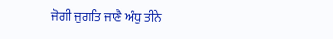ਜੋਗੀ ਜੁਗਤਿ ਜਾਣੈ ਅੰਧੁ ਤੀਨੇ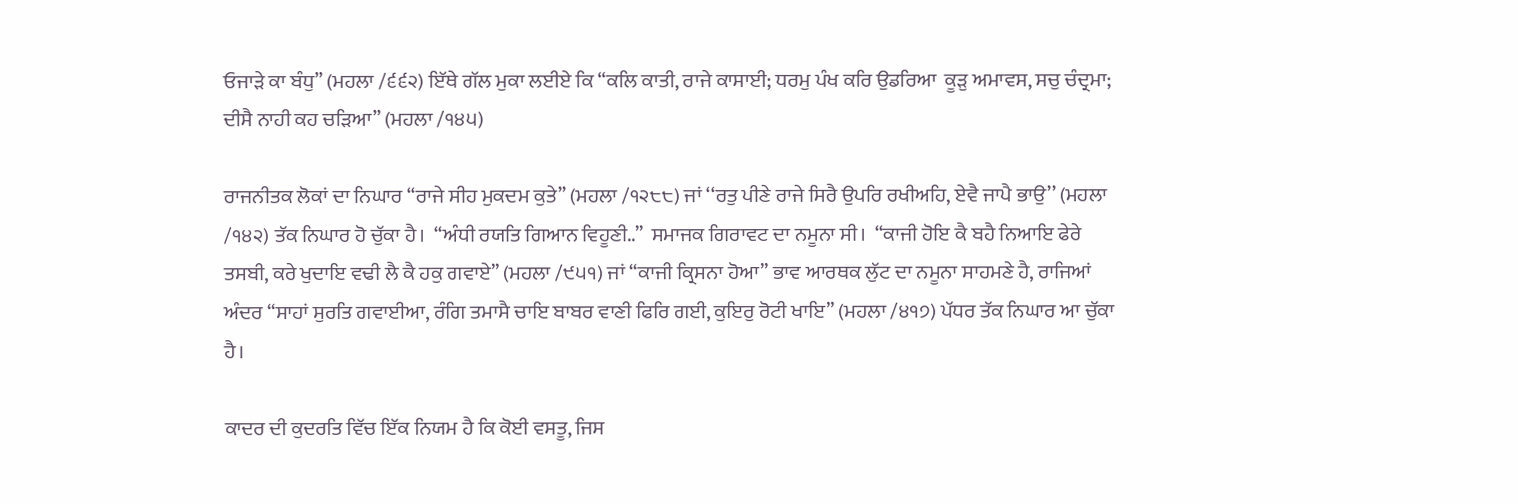ਓਜਾੜੇ ਕਾ ਬੰਧੁ’’ (ਮਹਲਾ /੬੬੨) ਇੱਥੇ ਗੱਲ ਮੁਕਾ ਲਈਏ ਕਿ ‘‘ਕਲਿ ਕਾਤੀ, ਰਾਜੇ ਕਾਸਾਈ; ਧਰਮੁ ਪੰਖ ਕਰਿ ਉਡਰਿਆ  ਕੂੜੁ ਅਮਾਵਸ, ਸਚੁ ਚੰਦ੍ਰਮਾ; ਦੀਸੈ ਨਾਹੀ ਕਹ ਚੜਿਆ’’ (ਮਹਲਾ /੧੪੫)

ਰਾਜਨੀਤਕ ਲੋਕਾਂ ਦਾ ਨਿਘਾਰ ‘‘ਰਾਜੇ ਸੀਹ ਮੁਕਦਮ ਕੁਤੇ’’ (ਮਹਲਾ /੧੨੮੮) ਜਾਂ ‘‘ਰਤੁ ਪੀਣੇ ਰਾਜੇ ਸਿਰੈ ਉਪਰਿ ਰਖੀਅਹਿ, ਏਵੈ ਜਾਪੈ ਭਾਉ’’ (ਮਹਲਾ /੧੪੨) ਤੱਕ ਨਿਘਾਰ ਹੋ ਚੁੱਕਾ ਹੈ।  ‘‘ਅੰਧੀ ਰਯਤਿ ਗਿਆਨ ਵਿਹੂਣੀ..’’  ਸਮਾਜਕ ਗਿਰਾਵਟ ਦਾ ਨਮੂਨਾ ਸੀ।  ‘‘ਕਾਜੀ ਹੋਇ ਕੈ ਬਹੈ ਨਿਆਇ ਫੇਰੇ ਤਸਬੀ, ਕਰੇ ਖੁਦਾਇ ਵਢੀ ਲੈ ਕੈ ਹਕੁ ਗਵਾਏ’’ (ਮਹਲਾ /੯੫੧) ਜਾਂ ‘‘ਕਾਜੀ ਕ੍ਰਿਸਨਾ ਹੋਆ’’ ਭਾਵ ਆਰਥਕ ਲੁੱਟ ਦਾ ਨਮੂਨਾ ਸਾਹਮਣੇ ਹੈ, ਰਾਜਿਆਂ ਅੰਦਰ ‘‘ਸਾਹਾਂ ਸੁਰਤਿ ਗਵਾਈਆ, ਰੰਗਿ ਤਮਾਸੈ ਚਾਇ ਬਾਬਰ ਵਾਣੀ ਫਿਰਿ ਗਈ, ਕੁਇਰੁ ਰੋਟੀ ਖਾਇ’’ (ਮਹਲਾ /੪੧੭) ਪੱਧਰ ਤੱਕ ਨਿਘਾਰ ਆ ਚੁੱਕਾ ਹੈ।

ਕਾਦਰ ਦੀ ਕੁਦਰਤਿ ਵਿੱਚ ਇੱਕ ਨਿਯਮ ਹੈ ਕਿ ਕੋਈ ਵਸਤੂ, ਜਿਸ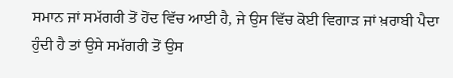ਸਮਾਨ ਜਾਂ ਸਮੱਗਰੀ ਤੋਂ ਹੋਂਦ ਵਿੱਚ ਆਈ ਹੈ, ਜੇ ਉਸ ਵਿੱਚ ਕੋਈ ਵਿਗਾੜ ਜਾਂ ਖ਼ਰਾਬੀ ਪੈਦਾ ਹੁੰਦੀ ਹੈ ਤਾਂ ਉਸੇ ਸਮੱਗਰੀ ਤੋਂ ਉਸ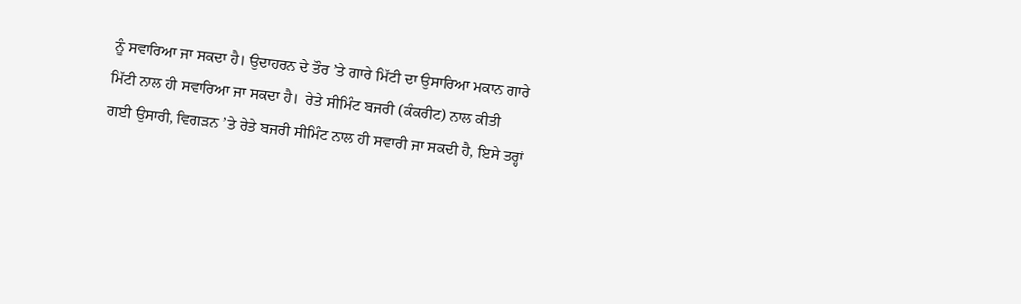ਨੂੰ ਸਵਾਰਿਆ ਜਾ ਸਕਦਾ ਹੈ। ਉਦਾਹਰਨ ਦੇ ਤੌਰ ’ਤੇ ਗਾਰੇ ਮਿੱਟੀ ਦਾ ਉਸਾਰਿਆ ਮਕਾਨ ਗਾਰੇ ਮਿੱਟੀ ਨਾਲ ਹੀ ਸਵਾਰਿਆ ਜਾ ਸਕਦਾ ਹੈ।  ਰੇਤੇ ਸੀਮਿੰਟ ਬਜਰੀ (ਕੰਕਰੀਟ) ਨਾਲ ਕੀਤੀ ਗਈ ਉਸਾਰੀ, ਵਿਗੜਨ ’ਤੇ ਰੇਤੇ ਬਜਰੀ ਸੀਮਿੰਟ ਨਾਲ ਹੀ ਸਵਾਰੀ ਜਾ ਸਕਦੀ ਹੈ, ਇਸੇ ਤਰ੍ਹਾਂ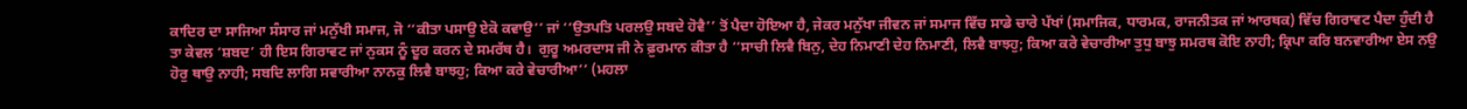ਕਾਦਿਰ ਦਾ ਸਾਜਿਆ ਸੰਸਾਰ ਜਾਂ ਮਨੁੱਖੀ ਸਮਾਜ, ਜੋ ‘‘ਕੀਤਾ ਪਸਾਉ ਏਕੋ ਕਵਾਉ’’ ਜਾਂ ‘‘ਉਤਪਤਿ ਪਰਲਉ ਸਬਦੇ ਹੋਵੈ’’ ਤੋਂ ਪੈਦਾ ਹੋਇਆ ਹੈ, ਜੇਕਰ ਮਨੁੱਖਾ ਜੀਵਨ ਜਾਂ ਸਮਾਜ ਵਿੱਚ ਸਾਡੇ ਚਾਰੇ ਪੱਖਾਂ (ਸਮਾਜਿਕ, ਧਾਰਮਕ, ਰਾਜਨੀਤਕ ਜਾਂ ਆਰਥਕ) ਵਿੱਚ ਗਿਰਾਵਟ ਪੈਦਾ ਹੁੰਦੀ ਹੈ ਤਾ ਕੇਵਲ ‘ਸ਼ਬਦ’ ਹੀ ਇਸ ਗਿਰਾਵਟ ਜਾਂ ਨੁਕਸ ਨੂੰ ਦੂਰ ਕਰਨ ਦੇ ਸਮਰੱਥ ਹੈ।  ਗੁਰੂ ਅਮਰਦਾਸ ਜੀ ਨੇ ਫ਼ੁਰਮਾਨ ਕੀਤਾ ਹੈ ‘‘ਸਾਚੀ ਲਿਵੈ ਬਿਨੁ, ਦੇਹ ਨਿਮਾਣੀ ਦੇਹ ਨਿਮਾਣੀ, ਲਿਵੈ ਬਾਝਹੁ; ਕਿਆ ਕਰੇ ਵੇਚਾਰੀਆ ਤੁਧੁ ਬਾਝੁ ਸਮਰਥ ਕੋਇ ਨਾਹੀ; ਕ੍ਰਿਪਾ ਕਰਿ ਬਨਵਾਰੀਆ ਏਸ ਨਉ ਹੋਰੁ ਥਾਉ ਨਾਹੀ; ਸਬਦਿ ਲਾਗਿ ਸਵਾਰੀਆ ਨਾਨਕੁ ਲਿਵੈ ਬਾਝਹੁ; ਕਿਆ ਕਰੇ ਵੇਚਾਰੀਆ’’ (ਮਹਲਾ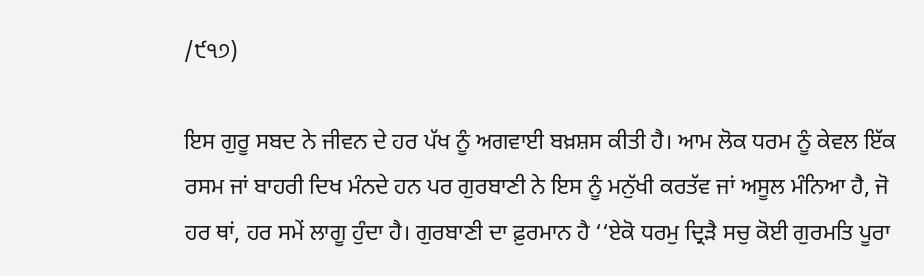/੯੧੭)

ਇਸ ਗੁਰੂ ਸਬਦ ਨੇ ਜੀਵਨ ਦੇ ਹਰ ਪੱਖ ਨੂੰ ਅਗਵਾਈ ਬਖ਼ਸ਼ਸ ਕੀਤੀ ਹੈ। ਆਮ ਲੋਕ ਧਰਮ ਨੂੰ ਕੇਵਲ ਇੱਕ ਰਸਮ ਜਾਂ ਬਾਹਰੀ ਦਿਖ ਮੰਨਦੇ ਹਨ ਪਰ ਗੁਰਬਾਣੀ ਨੇ ਇਸ ਨੂੰ ਮਨੁੱਖੀ ਕਰਤੱਵ ਜਾਂ ਅਸੂਲ ਮੰਨਿਆ ਹੈ, ਜੋ ਹਰ ਥਾਂ, ਹਰ ਸਮੇਂ ਲਾਗੂ ਹੁੰਦਾ ਹੈ। ਗੁਰਬਾਣੀ ਦਾ ਫ਼ੁਰਮਾਨ ਹੈ ‘‘ਏਕੋ ਧਰਮੁ ਦ੍ਰਿੜੈ ਸਚੁ ਕੋਈ ਗੁਰਮਤਿ ਪੂਰਾ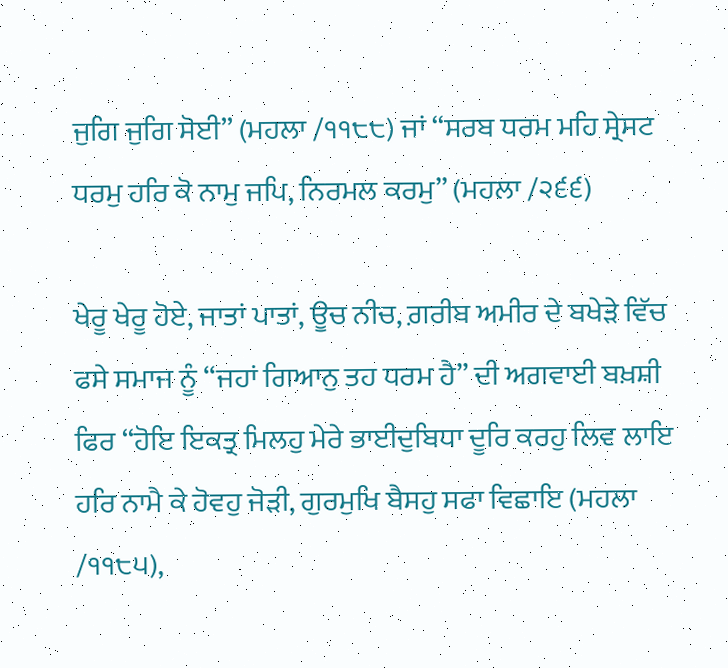ਜੁਗਿ ਜੁਗਿ ਸੋਈ’’ (ਮਹਲਾ /੧੧੮੮) ਜਾਂ ‘‘ਸਰਬ ਧਰਮ ਮਹਿ ਸ੍ਰੇਸਟ ਧਰਮੁ ਹਰਿ ਕੋ ਨਾਮੁ ਜਪਿ, ਨਿਰਮਲ ਕਰਮੁ’’ (ਮਹਲਾ /੨੬੬)

ਖੇਰੂ ਖੇਰੂ ਹੋਏ, ਜਾਤਾਂ ਪਾਤਾਂ, ਊਚ ਨੀਚ, ਗ਼ਰੀਬ ਅਮੀਰ ਦੇ ਬਖੇੜੇ ਵਿੱਚ ਫਸੇ ਸਮਾਜ ਨੂੰ ‘‘ਜਹਾਂ ਗਿਆਨੁ ਤਹ ਧਰਮ ਹੈ’’ ਦੀ ਅਗਵਾਈ ਬਖ਼ਸ਼ੀ ਫਿਰ ‘‘ਹੋਇ ਇਕਤ੍ਰ ਮਿਲਹੁ ਮੇਰੇ ਭਾਈਦੁਬਿਧਾ ਦੂਰਿ ਕਰਹੁ ਲਿਵ ਲਾਇ ਹਰਿ ਨਾਮੈ ਕੇ ਹੋਵਹੁ ਜੋੜੀ, ਗੁਰਮੁਖਿ ਬੈਸਹੁ ਸਫਾ ਵਿਛਾਇ (ਮਹਲਾ /੧੧੮੫),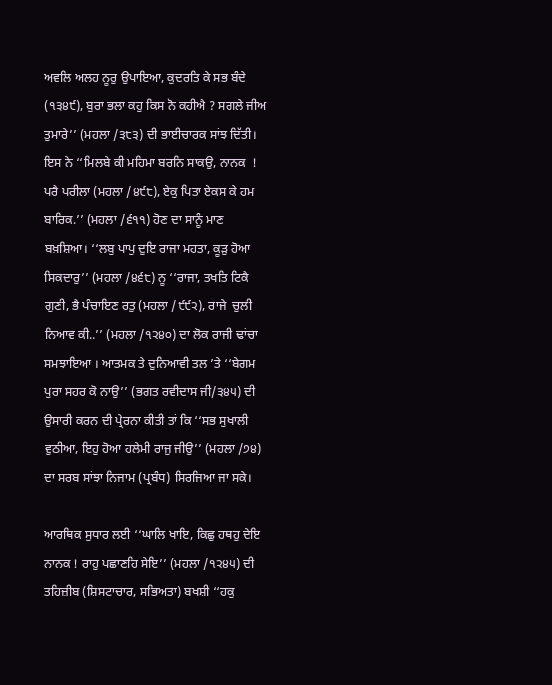ਅਵਲਿ ਅਲਹ ਨੂਰੁ ਉਪਾਇਆ, ਕੁਦਰਤਿ ਕੇ ਸਭ ਬੰਦੇ (੧੩੪੯), ਬੁਰਾ ਭਲਾ ਕਹੁ ਕਿਸ ਨੋ ਕਹੀਐ ? ਸਗਲੇ ਜੀਅ ਤੁਮਾਰੇ’’ (ਮਹਲਾ /੩੮੩) ਦੀ ਭਾਈਚਾਰਕ ਸਾਂਝ ਦਿੱਤੀ। ਇਸ ਨੇ ‘‘ਮਿਲਬੇ ਕੀ ਮਹਿਮਾ ਬਰਨਿ ਸਾਕਉ, ਨਾਨਕ  ! ਪਰੈ ਪਰੀਲਾ (ਮਹਲਾ /੪੯੮), ਏਕੁ ਪਿਤਾ ਏਕਸ ਕੇ ਹਮ ਬਾਰਿਕ.’’ (ਮਹਲਾ /੬੧੧) ਹੋਣ ਦਾ ਸਾਨੂੰ ਮਾਣ ਬਖ਼ਸ਼ਿਆ। ‘‘ਲਬੁ ਪਾਪੁ ਦੁਇ ਰਾਜਾ ਮਹਤਾ, ਕੂੜੁ ਹੋਆ ਸਿਕਦਾਰੁ’’ (ਮਹਲਾ /੪੬੮) ਨੂ ‘‘ਰਾਜਾ, ਤਖਤਿ ਟਿਕੈ ਗੁਣੀ, ਭੈ ਪੰਚਾਇਣ ਰਤੁ (ਮਹਲਾ /੯੯੨), ਰਾਜੇ  ਚੁਲੀ ਨਿਆਵ ਕੀ..’’ (ਮਹਲਾ /੧੨੪੦) ਦਾ ਲੋਕ ਰਾਜੀ ਢਾਂਚਾ ਸਮਝਾਇਆ । ਆਤਮਕ ਤੇ ਦੁਨਿਆਵੀ ਤਲ ’ਤੇ ‘‘ਬੇਗਮ ਪੁਰਾ ਸਹਰ ਕੋ ਨਾਉ’’ (ਭਗਤ ਰਵੀਦਾਸ ਜੀ/੩੪੫) ਦੀ ਉਸਾਰੀ ਕਰਨ ਦੀ ਪ੍ਰੇਰਨਾ ਕੀਤੀ ਤਾਂ ਕਿ ‘‘ਸਭ ਸੁਖਾਲੀ ਵੁਠੀਆ, ਇਹੁ ਹੋਆ ਹਲੇਮੀ ਰਾਜੁ ਜੀਉ’’ (ਮਹਲਾ /੭੪) ਦਾ ਸਰਬ ਸਾਂਝਾ ਨਿਜਾਮ (ਪ੍ਰਬੰਧ) ਸਿਰਜਿਆ ਜਾ ਸਕੇ।

ਆਰਥਿਕ ਸੁਧਾਰ ਲਈ ‘‘ਘਾਲਿ ਖਾਇ, ਕਿਛੁ ਹਥਹੁ ਦੇਇ  ਨਾਨਕ ! ਰਾਹੁ ਪਛਾਣਹਿ ਸੇਇ’’ (ਮਹਲਾ /੧੨੪੫) ਦੀ ਤਹਿਜ਼ੀਬ (ਸ਼ਿਸਟਾਚਾਰ, ਸਭਿਅਤਾ) ਬਖਸ਼ੀ ‘‘ਹਕੁ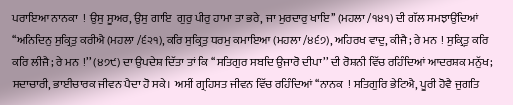ਪਰਾਇਆ ਨਾਨਕਾ  !  ਉਸੁ ਸੂਅਰ, ਉਸੁ ਗਾਇ  ਗੁਰੁ ਪੀਰੁ ਹਾਮਾ ਤਾ ਭਰੇ, ਜਾ ਮੁਰਦਾਰੁ ਖਾਇ’’ (ਮਹਲਾ /੧੪੧) ਦੀ ਗੱਲ ਸਮਝਾਉਂਦਿਆਂ ‘‘ਅਨਿਦਿਨੁ ਸੁਕ੍ਰਿਤੁ ਕਰੀਐ (ਮਹਲਾ /੬੨੧), ਕਰਿ ਸੁਕ੍ਰਿਤੁ ਧਰਮੁ ਕਮਾਇਆ (ਮਹਲਾ /੪੬੭), ਅਹਿਰਖ ਵਾਦੁ, ਕੀਜੈ; ਰੇ ਮਨ  ! ਸੁਕ੍ਰਿਤੁ ਕਰਿ ਕਰਿ ਲੀਜੈ; ਰੇ ਮਨ  !’’ (੪੭੯) ਦਾ ਉਪਦੇਸ਼ ਦਿੱਤਾ ਤਾਂ ਕਿ ‘‘ਸਤਿਗੁਰ ਸਬਦਿ ਉਜਾਰੋ ਦੀਪਾ’’ ਦੀ ਰੋਸ਼ਨੀ ਵਿੱਚ ਰਹਿੰਦਿਆਂ ਆਦਰਸ਼ਕ ਮਨੁੱਖ; ਸਦਾਚਾਰੀ, ਭਾਈਚਾਰਕ ਜੀਵਨ ਪੈਦਾ ਹੋ ਸਕੇ।  ਅਸੀਂ ਗ੍ਰਹਿਸਤ ਜੀਵਨ ਵਿੱਚ ਰਹਿੰਦਿਆਂ ‘‘ਨਾਨਕ  ! ਸਤਿਗੁਰਿ ਭੇਟਿਐ, ਪੂਰੀ ਹੋਵੈ ਜੁਗਤਿ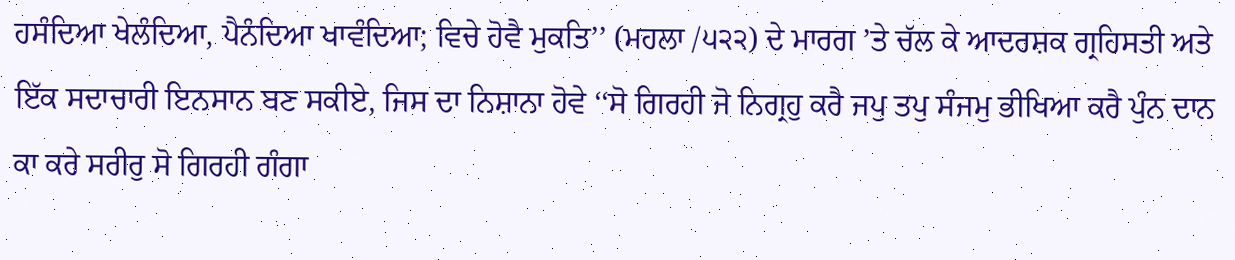ਹਸੰਦਿਆ ਖੇਲੰਦਿਆ, ਪੈਨੰਦਿਆ ਖਾਵੰਦਿਆ; ਵਿਚੇ ਹੋਵੈ ਮੁਕਤਿ’’ (ਮਹਲਾ /੫੨੨) ਦੇ ਮਾਰਗ ’ਤੇ ਚੱਲ ਕੇ ਆਦਰਸ਼ਕ ਗ੍ਰਹਿਸਤੀ ਅਤੇ ਇੱਕ ਸਦਾਚਾਰੀ ਇਨਸਾਨ ਬਣ ਸਕੀਏ, ਜਿਸ ਦਾ ਨਿਸ਼ਾਨਾ ਹੋਵੇ ‘‘ਸੋ ਗਿਰਹੀ ਜੋ ਨਿਗ੍ਰਹੁ ਕਰੈ ਜਪੁ ਤਪੁ ਸੰਜਮੁ ਭੀਖਿਆ ਕਰੈ ਪੁੰਨ ਦਾਨ ਕਾ ਕਰੇ ਸਰੀਰੁ ਸੋ ਗਿਰਹੀ ਗੰਗਾ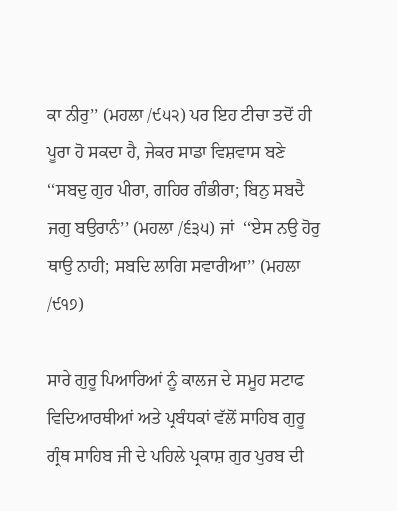ਕਾ ਨੀਰੁ’’ (ਮਹਲਾ /੯੫੨) ਪਰ ਇਹ ਟੀਚਾ ਤਦੋਂ ਹੀ ਪੂਰਾ ਹੋ ਸਕਦਾ ਹੈ, ਜੇਕਰ ਸਾਡਾ ਵਿਸ਼ਵਾਸ ਬਣੇ ‘‘ਸਬਦੁ ਗੁਰ ਪੀਰਾ, ਗਹਿਰ ਗੰਭੀਰਾ; ਬਿਨੁ ਸਬਦੈ ਜਗੁ ਬਉਰਾਨੰ’’ (ਮਹਲਾ /੬੩੫) ਜਾਂ  ‘‘ਏਸ ਨਉ ਹੋਰੁ ਥਾਉ ਨਾਹੀ; ਸਬਦਿ ਲਾਗਿ ਸਵਾਰੀਆ’’ (ਮਹਲਾ /੯੧੭)

ਸਾਰੇ ਗੁਰੂ ਪਿਆਰਿਆਂ ਨੂੰ ਕਾਲਜ ਦੇ ਸਮੂਹ ਸਟਾਫ ਵਿਦਿਆਰਥੀਆਂ ਅਤੇ ਪ੍ਰਬੰਧਕਾਂ ਵੱਲੋਂ ਸਾਹਿਬ ਗੁਰੂ ਗ੍ਰੰਥ ਸਾਹਿਬ ਜੀ ਦੇ ਪਹਿਲੇ ਪ੍ਰਕਾਸ਼ ਗੁਰ ਪੁਰਬ ਦੀ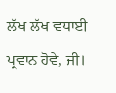ਲੱਖ ਲੱਖ ਵਧਾਈ ਪ੍ਰਵਾਨ ਹੋਵੇ, ਜੀ।